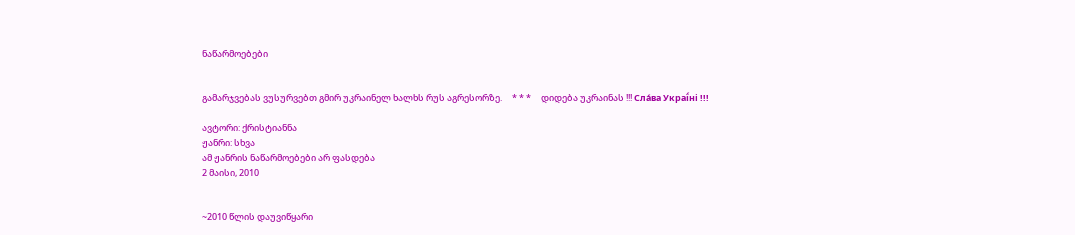ნაწარმოებები


გამარჯვებას ვუსურვებთ გმირ უკრაინელ ხალხს რუს აგრესორზე.     * * *     დიდება უკრაინას !!! Сла́ва Украї́ні !!!

ავტორი: ქრისტიანნა
ჟანრი: სხვა
ამ ჟანრის ნაწარმოებები არ ფასდება
2 მაისი, 2010


~2010 წლის დაუვიწყარი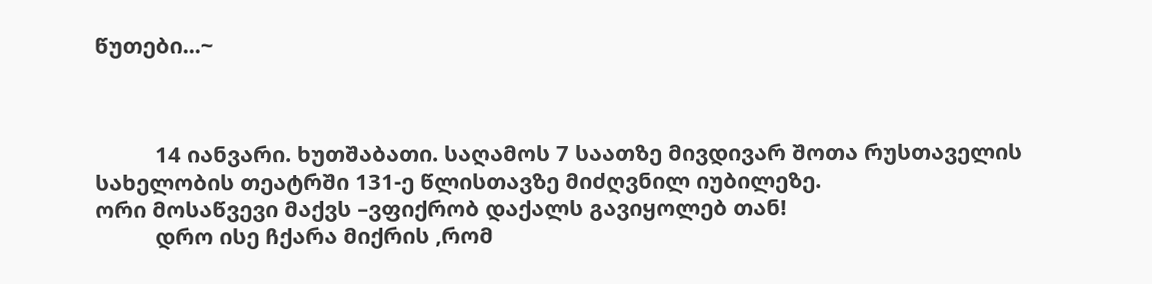წუთები...~



          14 იანვარი. ხუთშაბათი. საღამოს 7 საათზე მივდივარ შოთა რუსთაველის სახელობის თეატრში 131-ე წლისთავზე მიძღვნილ იუბილეზე.
ორი მოსაწვევი მაქვს –ვფიქრობ დაქალს გავიყოლებ თან!
          დრო ისე ჩქარა მიქრის ,რომ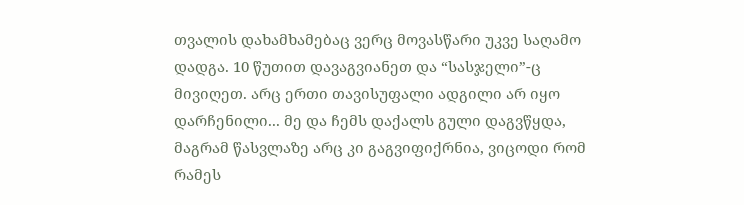თვალის დახამხამებაც ვერც მოვასწარი უკვე საღამო დადგა. 10 წუთით დავაგვიანეთ და “სასჯელი”-ც მივიღეთ. არც ერთი თავისუფალი ადგილი არ იყო დარჩენილი... მე და ჩემს დაქალს გული დაგვწყდა, მაგრამ წასვლაზე არც კი გაგვიფიქრნია, ვიცოდი რომ რამეს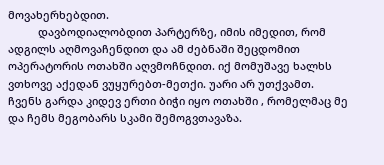მოვახერხებდით.
          დავბოდიალობდით პარტერზე, იმის იმედით, რომ ადგილს აღმოვაჩენდით და ამ ძებნაში შეცდომით ოპერატორის ოთახში აღვმოჩნდით. იქ მომუშავე ხალხს ვთხოვე აქედან ვუყურებთ-მეთქი. უარი არ უთქვამთ. ჩვენს გარდა კიდევ ერთი ბიჭი იყო ოთახში , რომელმაც მე და ჩემს მეგობარს სკამი შემოგვთავაზა.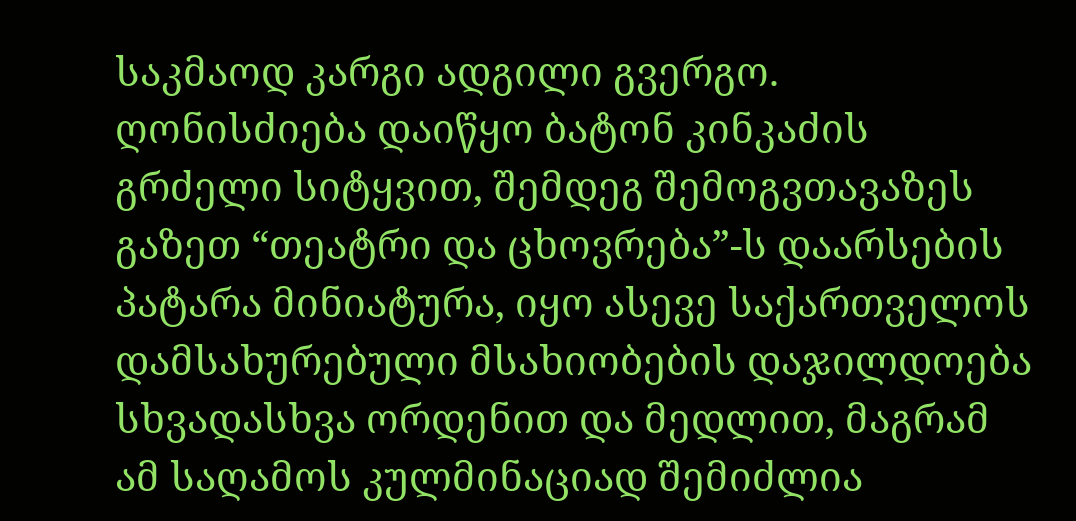საკმაოდ კარგი ადგილი გვერგო. ღონისძიება დაიწყო ბატონ კინკაძის გრძელი სიტყვით, შემდეგ შემოგვთავაზეს გაზეთ “თეატრი და ცხოვრება”-ს დაარსების პატარა მინიატურა, იყო ასევე საქართველოს დამსახურებული მსახიობების დაჯილდოება სხვადასხვა ორდენით და მედლით, მაგრამ ამ საღამოს კულმინაციად შემიძლია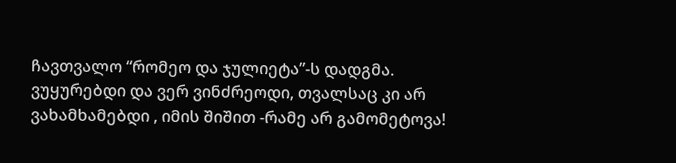ჩავთვალო “რომეო და ჯულიეტა”-ს დადგმა. ვუყურებდი და ვერ ვინძრეოდი, თვალსაც კი არ ვახამხამებდი , იმის შიშით -რამე არ გამომეტოვა!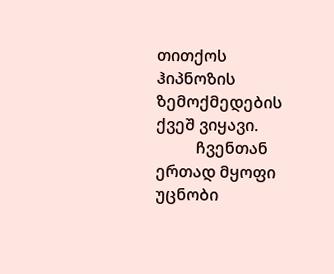თითქოს ჰიპნოზის ზემოქმედების ქვეშ ვიყავი.
          ჩვენთან ერთად მყოფი უცნობი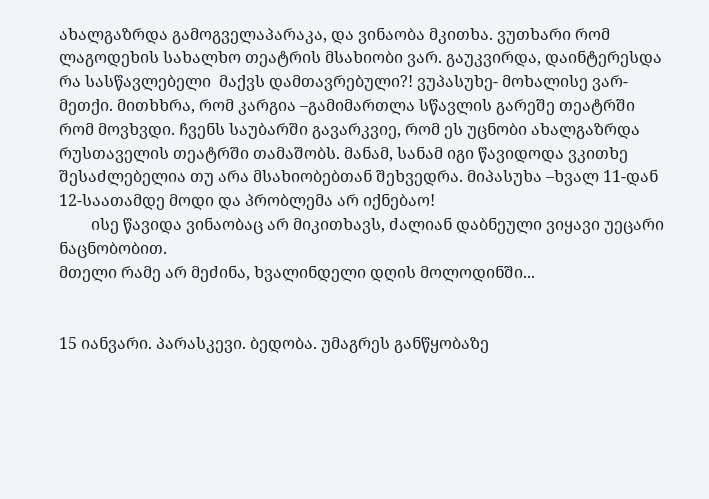ახალგაზრდა გამოგველაპარაკა, და ვინაობა მკითხა. ვუთხარი რომ ლაგოდეხის სახალხო თეატრის მსახიობი ვარ. გაუკვირდა, დაინტერესდა რა სასწავლებელი  მაქვს დამთავრებული?! ვუპასუხე- მოხალისე ვარ-მეთქი. მითხხრა, რომ კარგია –გამიმართლა სწავლის გარეშე თეატრში რომ მოვხვდი. ჩვენს საუბარში გავარკვიე, რომ ეს უცნობი ახალგაზრდა რუსთაველის თეატრში თამაშობს. მანამ, სანამ იგი წავიდოდა ვკითხე შესაძლებელია თუ არა მსახიობებთან შეხვედრა. მიპასუხა –ხვალ 11-დან 12-საათამდე მოდი და პრობლემა არ იქნებაო!
        ისე წავიდა ვინაობაც არ მიკითხავს, ძალიან დაბნეული ვიყავი უეცარი ნაცნობობით.
მთელი რამე არ მეძინა, ხვალინდელი დღის მოლოდინში...


15 იანვარი. პარასკევი. ბედობა. უმაგრეს განწყობაზე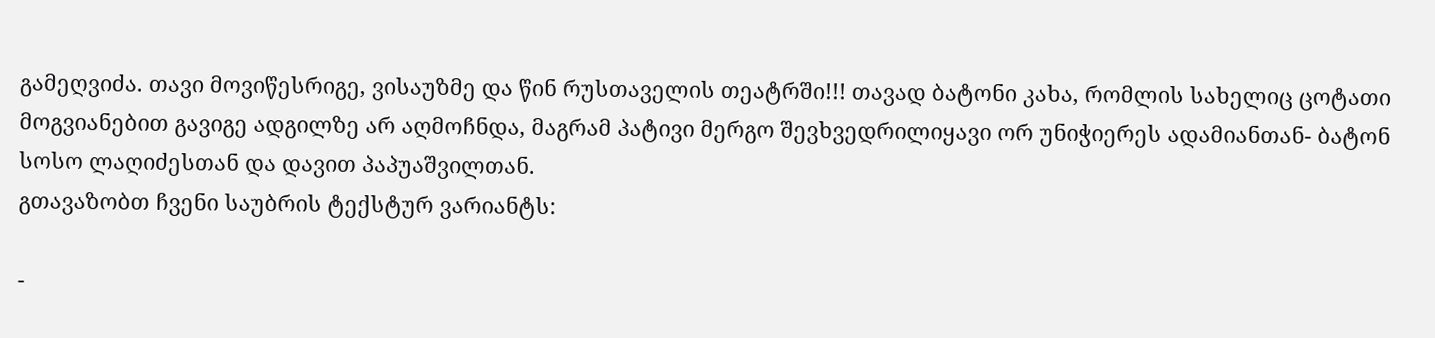გამეღვიძა. თავი მოვიწესრიგე, ვისაუზმე და წინ რუსთაველის თეატრში!!! თავად ბატონი კახა, რომლის სახელიც ცოტათი მოგვიანებით გავიგე ადგილზე არ აღმოჩნდა, მაგრამ პატივი მერგო შევხვედრილიყავი ორ უნიჭიერეს ადამიანთან- ბატონ სოსო ლაღიძესთან და დავით პაპუაშვილთან.
გთავაზობთ ჩვენი საუბრის ტექსტურ ვარიანტს:

-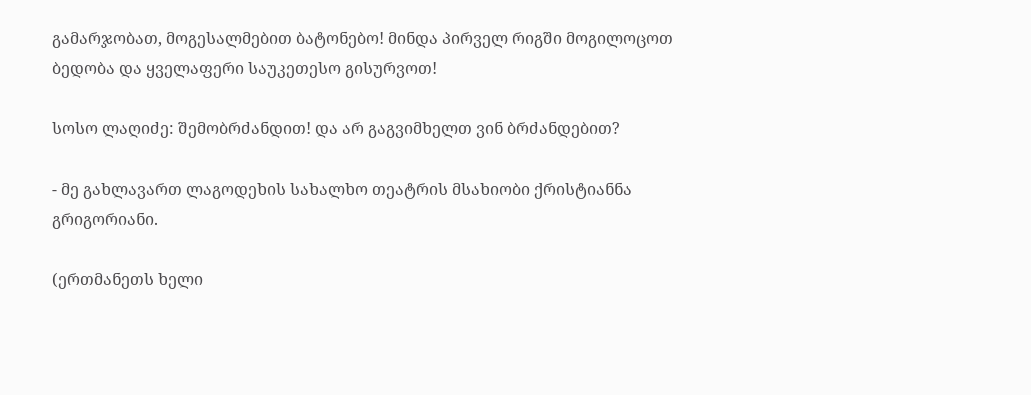გამარჯობათ, მოგესალმებით ბატონებო! მინდა პირველ რიგში მოგილოცოთ ბედობა და ყველაფერი საუკეთესო გისურვოთ!

სოსო ლაღიძე: შემობრძანდით! და არ გაგვიმხელთ ვინ ბრძანდებით?

- მე გახლავართ ლაგოდეხის სახალხო თეატრის მსახიობი ქრისტიანნა გრიგორიანი.

(ერთმანეთს ხელი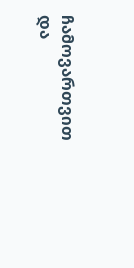ჩამოვართვით და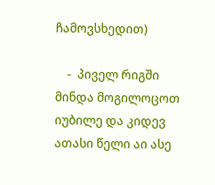ჩამოვსხედით)

    -  პიველ რიგში მინდა მოგილოცოთ იუბილე და კიდევ ათასი წელი აი ასე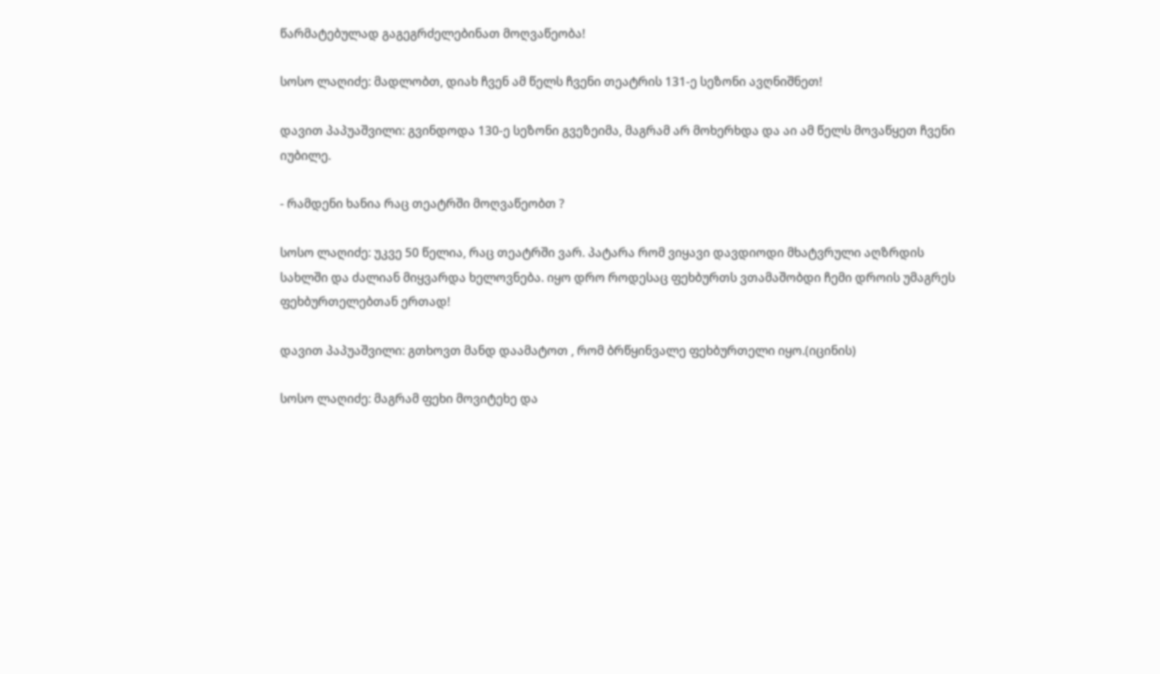წარმატებულად გაგეგრძელებინათ მოღვაწეობა!

სოსო ლაღიძე: მადლობთ, დიახ ჩვენ ამ წელს ჩვენი თეატრის 131-ე სეზონი ავღნიშნეთ!

დავით პაპუაშვილი: გვინდოდა 130-ე სეზონი გვეზეიმა, მაგრამ არ მოხერხდა და აი ამ წელს მოვაწყეთ ჩვენი იუბილე.

- რამდენი ხანია რაც თეატრში მოღვაწეობთ ?

სოსო ლაღიძე: უკვე 50 წელია, რაც თეატრში ვარ. პატარა რომ ვიყავი დავდიოდი მხატვრული აღზრდის სახლში და ძალიან მიყვარდა ხელოვნება. იყო დრო როდესაც ფეხბურთს ვთამაშობდი ჩემი დროის უმაგრეს ფეხბურთელებთან ერთად!

დავით პაპუაშვილი: გთხოვთ მანდ დაამატოთ , რომ ბრწყინვალე ფეხბურთელი იყო.(იცინის)

სოსო ლაღიძე: მაგრამ ფეხი მოვიტეხე და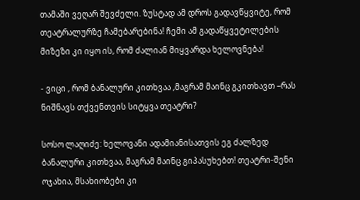თამაში ვეღარ შევძელი. ზუსტად ამ დროს გადავწყვიტე, რომ თეატრალურზე ჩამებარებინა! ჩემი ამ გადაწყვეტილების მიზეზი კი იყო ის, რომ ძალიან მიყვარდა ხელოვნება!

- ვიცი , რომ ბანალური კითხვაა ,მაგრამ მაინც გკითხავთ –რას ნიშნავს თქვენთვის სიტყვა თეატრი?

სოსო ლაღიძე: ხელოვანი ადამიანისათვის ეგ ძალზედ ბანალური კითხვაა, მაგრამ მაინც გიპასუხებთ! თეატრი-შენი ოჯახია, მსახიობები კი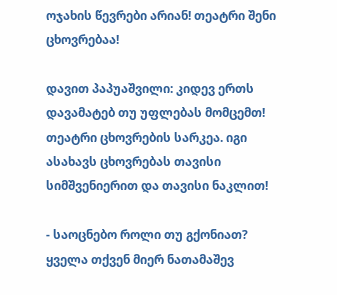ოჯახის წევრები არიან! თეატრი შენი ცხოვრებაა!

დავით პაპუაშვილი: კიდევ ერთს დავამატებ თუ უფლებას მომცემთ! თეატრი ცხოვრების სარკეა. იგი ასახავს ცხოვრებას თავისი სიმშვენიერით და თავისი ნაკლით!

- საოცნებო როლი თუ გქონიათ? ყველა თქვენ მიერ ნათამაშევ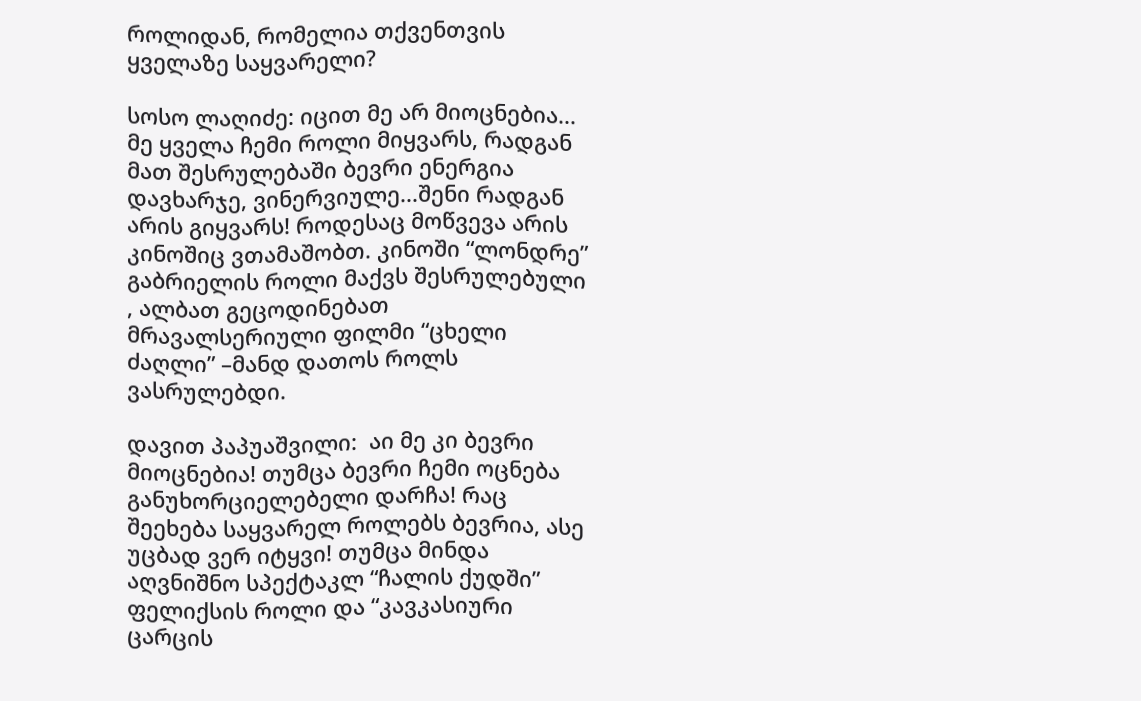როლიდან, რომელია თქვენთვის ყველაზე საყვარელი?

სოსო ლაღიძე: იცით მე არ მიოცნებია...  მე ყველა ჩემი როლი მიყვარს, რადგან მათ შესრულებაში ბევრი ენერგია დავხარჯე, ვინერვიულე...შენი რადგან არის გიყვარს! როდესაც მოწვევა არის კინოშიც ვთამაშობთ. კინოში “ლონდრე” გაბრიელის როლი მაქვს შესრულებული , ალბათ გეცოდინებათ მრავალსერიული ფილმი “ცხელი ძაღლი” –მანდ დათოს როლს ვასრულებდი.

დავით პაპუაშვილი:  აი მე კი ბევრი მიოცნებია! თუმცა ბევრი ჩემი ოცნება განუხორციელებელი დარჩა! რაც შეეხება საყვარელ როლებს ბევრია, ასე უცბად ვერ იტყვი! თუმცა მინდა აღვნიშნო სპექტაკლ “ჩალის ქუდში” ფელიქსის როლი და “კავკასიური ცარცის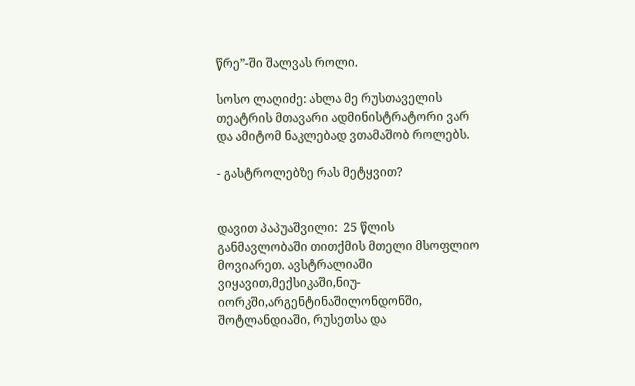წრე”-ში შალვას როლი.

სოსო ლაღიძე: ახლა მე რუსთაველის თეატრის მთავარი ადმინისტრატორი ვარ და ამიტომ ნაკლებად ვთამაშობ როლებს.

- გასტროლებზე რას მეტყვით?


დავით პაპუაშვილი:  25 წლის განმავლობაში თითქმის მთელი მსოფლიო მოვიარეთ. ავსტრალიაში ვიყავით,მექსიკაში,ნიუ-იორკში,არგენტინაშილონდონში, შოტლანდიაში, რუსეთსა და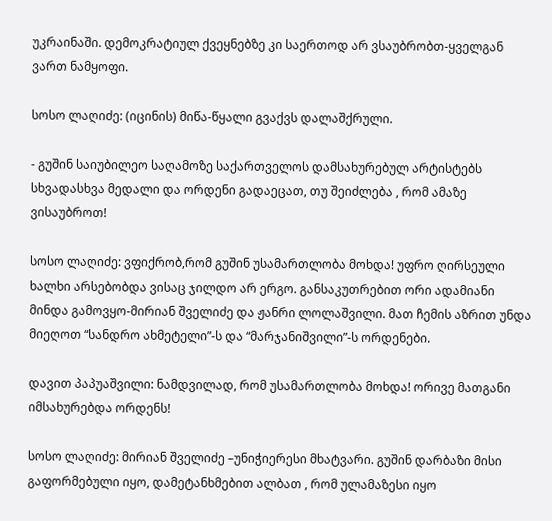უკრაინაში. დემოკრატიულ ქვეყნებზე კი საერთოდ არ ვსაუბრობთ-ყველგან ვართ ნამყოფი.

სოსო ლაღიძე: (იცინის) მიწა-წყალი გვაქვს დალაშქრული.

- გუშინ საიუბილეო საღამოზე საქართველოს დამსახურებულ არტისტებს სხვადასხვა მედალი და ორდენი გადაეცათ, თუ შეიძლება , რომ ამაზე ვისაუბროთ!

სოსო ლაღიძე: ვფიქრობ,რომ გუშინ უსამართლობა მოხდა! უფრო ღირსეული ხალხი არსებობდა ვისაც ჯილდო არ ერგო. განსაკუთრებით ორი ადამიანი მინდა გამოვყო-მირიან შველიძე და ჟანრი ლოლაშვილი. მათ ჩემის აზრით უნდა მიეღოთ “სანდრო ახმეტელი”-ს და “მარჯანიშვილი”-ს ორდენები.

დავით პაპუაშვილი: ნამდვილად, რომ უსამართლობა მოხდა! ორივე მათგანი იმსახურებდა ორდენს!

სოსო ლაღიძე: მირიან შველიძე –უნიჭიერესი მხატვარი. გუშინ დარბაზი მისი გაფორმებული იყო, დამეტანხმებით ალბათ , რომ ულამაზესი იყო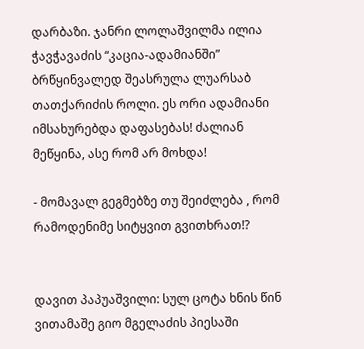დარბაზი. ჯანრი ლოლაშვილმა ილია ჭავჭავაძის “კაცია-ადამიანში” ბრწყინვალედ შეასრულა ლუარსაბ თათქარიძის როლი. ეს ორი ადამიანი იმსახურებდა დაფასებას! ძალიან მეწყინა, ასე რომ არ მოხდა!

- მომავალ გეგმებზე თუ შეიძლება , რომ რამოდენიმე სიტყვით გვითხრათ!?


დავით პაპუაშვილი: სულ ცოტა ხნის წინ ვითამაშე გიო მგელაძის პიესაში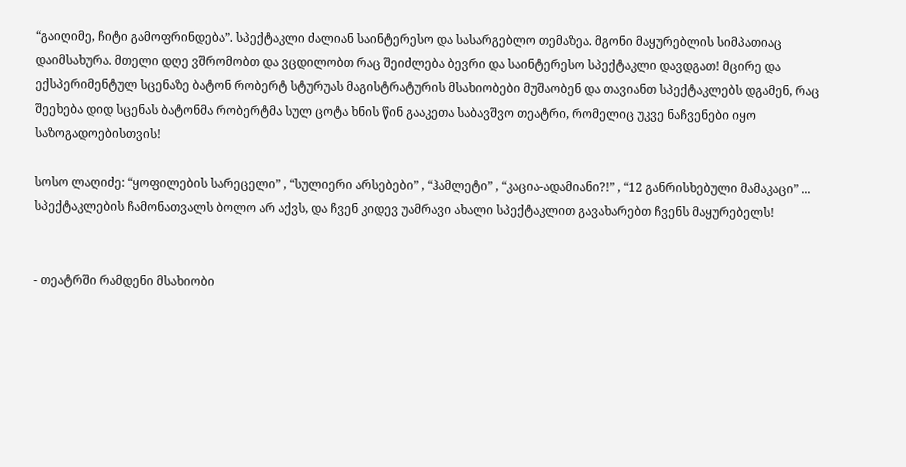“გაიღიმე, ჩიტი გამოფრინდება”. სპექტაკლი ძალიან საინტერესო და სასარგებლო თემაზეა. მგონი მაყურებლის სიმპათიაც დაიმსახურა. მთელი დღე ვშრომობთ და ვცდილობთ რაც შეიძლება ბევრი და საინტერესო სპექტაკლი დავდგათ! მცირე და ექსპერიმენტულ სცენაზე ბატონ რობერტ სტურუას მაგისტრატურის მსახიობები მუშაობენ და თავიანთ სპექტაკლებს დგამენ, რაც შეეხება დიდ სცენას ბატონმა რობერტმა სულ ცოტა ხნის წინ გააკეთა საბავშვო თეატრი, რომელიც უკვე ნაჩვენები იყო საზოგადოებისთვის!

სოსო ლაღიძე: “ყოფილების სარეცელი” , “სულიერი არსებები” , “ჰამლეტი” , “კაცია-ადამიანი?!” , “12 განრისხებული მამაკაცი” ... სპექტაკლების ჩამონათვალს ბოლო არ აქვს, და ჩვენ კიდევ უამრავი ახალი სპექტაკლით გავახარებთ ჩვენს მაყურებელს!


- თეატრში რამდენი მსახიობი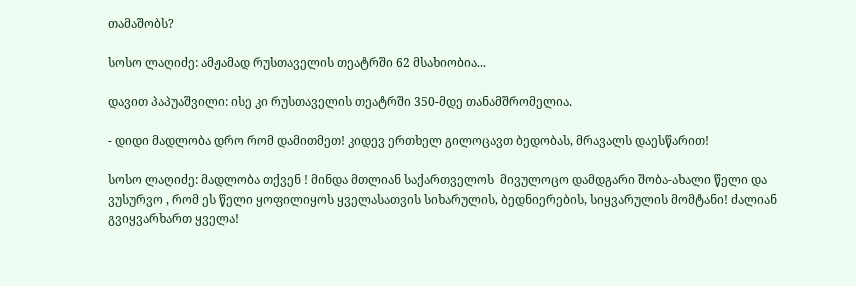თამაშობს?

სოსო ლაღიძე: ამჟამად რუსთაველის თეატრში 62 მსახიობია...

დავით პაპუაშვილი: ისე კი რუსთაველის თეატრში 350-მდე თანამშრომელია.

- დიდი მადლობა დრო რომ დამითმეთ! კიდევ ერთხელ გილოცავთ ბედობას, მრავალს დაესწარით!

სოსო ლაღიძე: მადლობა თქვენ ! მინდა მთლიან საქართველოს  მივულოცო დამდგარი შობა-ახალი წელი და ვუსურვო , რომ ეს წელი ყოფილიყოს ყველასათვის სიხარულის, ბედნიერების, სიყვარულის მომტანი! ძალიან გვიყვარხართ ყველა!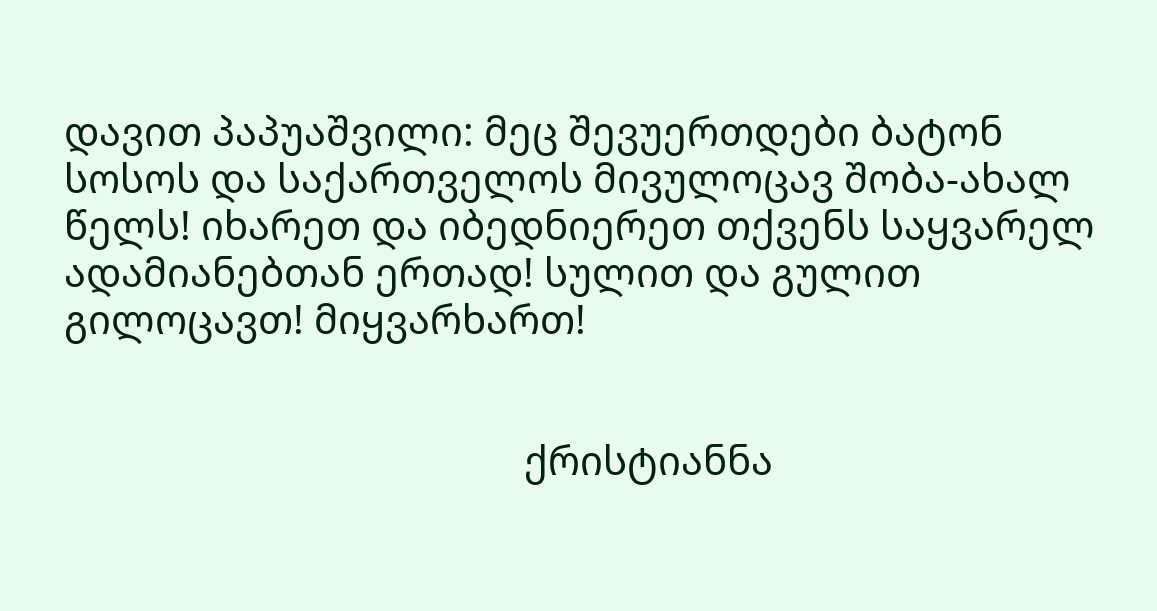დავით პაპუაშვილი: მეც შევუერთდები ბატონ სოსოს და საქართველოს მივულოცავ შობა-ახალ წელს! იხარეთ და იბედნიერეთ თქვენს საყვარელ ადამიანებთან ერთად! სულით და გულით გილოცავთ! მიყვარხართ!


                                              ქრისტიანნა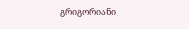გრიგორიანი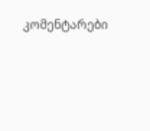კომენტარები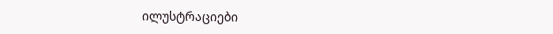ილუსტრაციები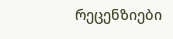რეცენზიები